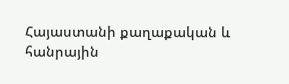Հայաստանի քաղաքական և հանրային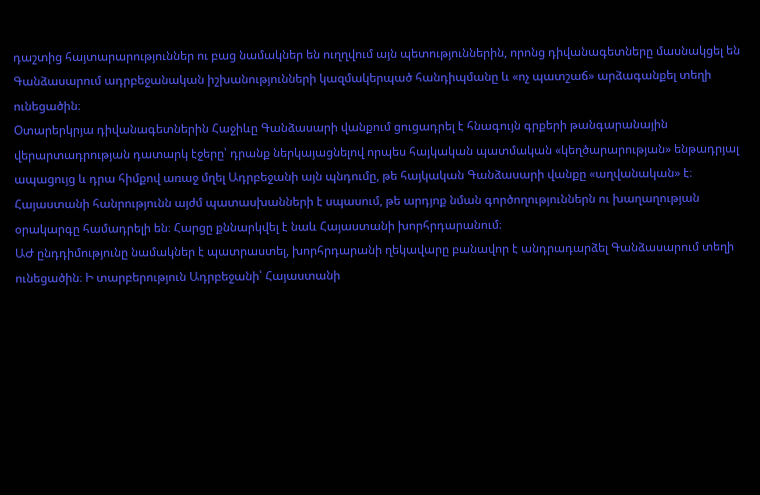դաշտից հայտարարություններ ու բաց նամակներ են ուղղվում այն պետություններին, որոնց դիվանագետները մասնակցել են Գանձասարում ադրբեջանական իշխանությունների կազմակերպած հանդիպմանը և «ոչ պատշաճ» արձագանքել տեղի ունեցածին։
Օտարերկրյա դիվանագետներին Հաջիևը Գանձասարի վանքում ցուցադրել է հնագույն գրքերի թանգարանային վերարտադրության դատարկ էջերը՝ դրանք ներկայացնելով որպես հայկական պատմական «կեղծարարության» ենթադրյալ ապացույց և դրա հիմքով առաջ մղել Ադրբեջանի այն պնդումը, թե հայկական Գանձասարի վանքը «աղվանական» է։ Հայաստանի հանրությունն այժմ պատասխանների է սպասում, թե արդյոք նման գործողություններն ու խաղաղության օրակարգը համադրելի են։ Հարցը քննարկվել է նաև Հայաստանի խորհրդարանում։
ԱԺ ընդդիմությունը նամակներ է պատրաստել, խորհրդարանի ղեկավարը բանավոր է անդրադարձել Գանձասարում տեղի ունեցածին։ Ի տարբերություն Ադրբեջանի՝ Հայաստանի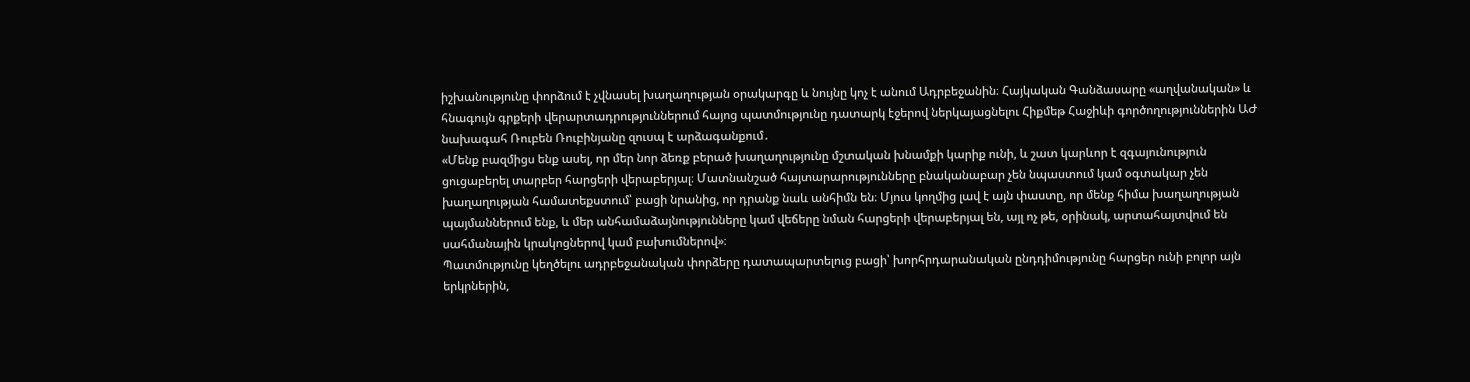իշխանությունը փորձում է չվնասել խաղաղության օրակարգը և նույնը կոչ է անում Ադրբեջանին։ Հայկական Գանձասարը «աղվանական» և հնագույն գրքերի վերարտադրություններում հայոց պատմությունը դատարկ էջերով ներկայացնելու Հիքմեթ Հաջիևի գործողություններին ԱԺ նախագահ Ռուբեն Ռուբինյանը զուսպ է արձագանքում․
«Մենք բազմիցս ենք ասել, որ մեր նոր ձեռք բերած խաղաղությունը մշտական խնամքի կարիք ունի, և շատ կարևոր է զգայունություն ցուցաբերել տարբեր հարցերի վերաբերյալ։ Մատնանշած հայտարարությունները բնականաբար չեն նպաստում կամ օգտակար չեն խաղաղության համատեքստում՝ բացի նրանից, որ դրանք նաև անհիմն են։ Մյուս կողմից լավ է այն փաստը, որ մենք հիմա խաղաղության պայմաններում ենք, և մեր անհամաձայնությունները կամ վեճերը նման հարցերի վերաբերյալ են, այլ ոչ թե, օրինակ, արտահայտվում են սահմանային կրակոցներով կամ բախումներով»։
Պատմությունը կեղծելու ադրբեջանական փորձերը դատապարտելուց բացի՝ խորհրդարանական ընդդիմությունը հարցեր ունի բոլոր այն երկրներին,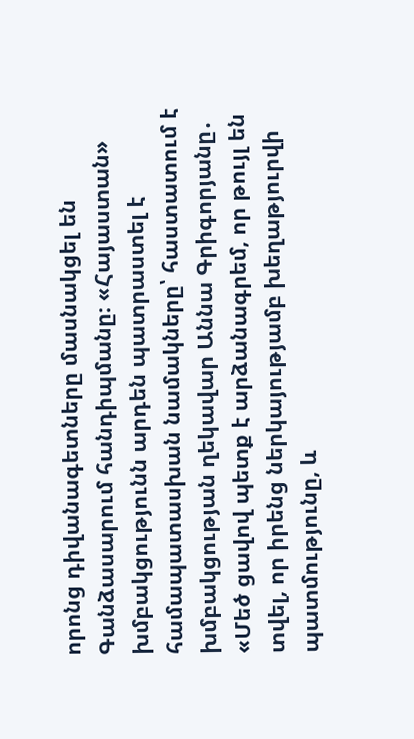որոնց դիվանագետները մասնակցել են Գանձասարում հանդիպմանը։ «Հայաստան» խմբակցությունն արդեն պատրաստել է համապատասխան նամակները՝ հաստատում է խմբակցության ղեկավար Աննա Գրիգորյանը․
«Մեծ ցավով պետք է արձանագրեմ, որ թույլ են տվել, որ իրենց ներկայությամբ խեղաթյուրվի պատմությունը, և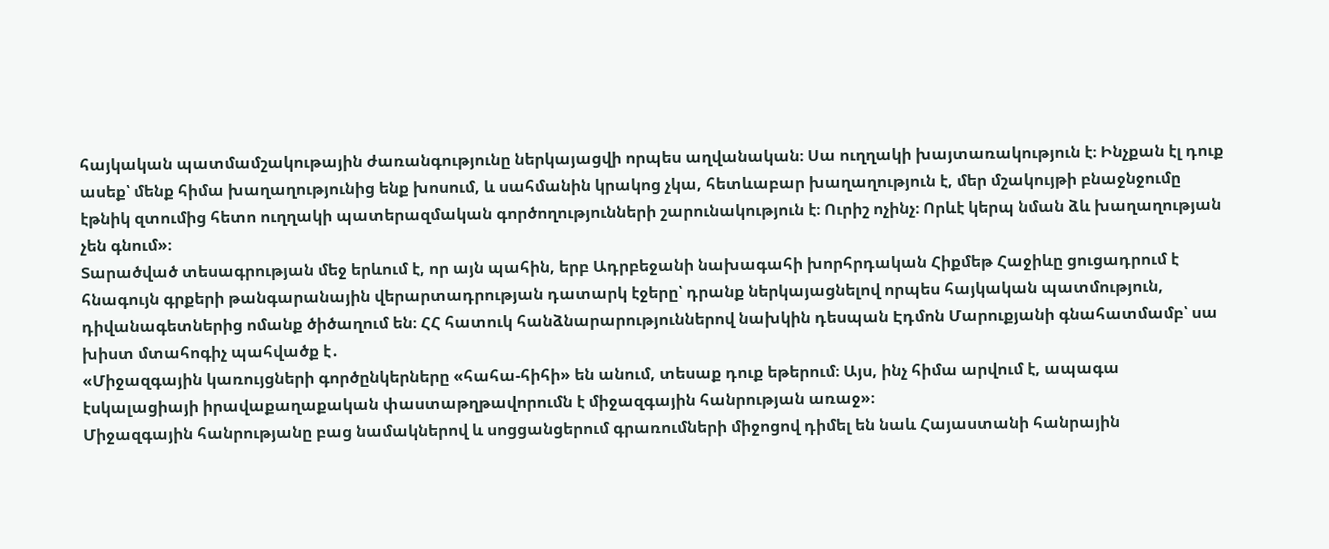հայկական պատմամշակութային ժառանգությունը ներկայացվի որպես աղվանական։ Սա ուղղակի խայտառակություն է։ Ինչքան էլ դուք ասեք՝ մենք հիմա խաղաղությունից ենք խոսում, և սահմանին կրակոց չկա, հետևաբար խաղաղություն է, մեր մշակույթի բնաջնջումը էթնիկ զտումից հետո ուղղակի պատերազմական գործողությունների շարունակություն է։ Ուրիշ ոչինչ։ Որևէ կերպ նման ձև խաղաղության չեն գնում»։
Տարածված տեսագրության մեջ երևում է, որ այն պահին, երբ Ադրբեջանի նախագահի խորհրդական Հիքմեթ Հաջիևը ցուցադրում է հնագույն գրքերի թանգարանային վերարտադրության դատարկ էջերը՝ դրանք ներկայացնելով որպես հայկական պատմություն, դիվանագետներից ոմանք ծիծաղում են։ ՀՀ հատուկ հանձնարարություններով նախկին դեսպան Էդմոն Մարուքյանի գնահատմամբ՝ սա խիստ մտահոգիչ պահվածք է․
«Միջազգային կառույցների գործընկերները «հահա-հիհի» են անում, տեսաք դուք եթերում։ Այս, ինչ հիմա արվում է, ապագա էսկալացիայի իրավաքաղաքական փաստաթղթավորումն է միջազգային հանրության առաջ»։
Միջազգային հանրությանը բաց նամակներով և սոցցանցերում գրառումների միջոցով դիմել են նաև Հայաստանի հանրային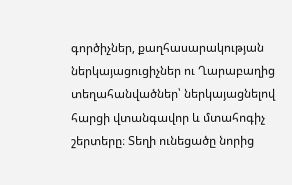գործիչներ, քաղհասարակության ներկայացուցիչներ ու Ղարաբաղից տեղահանվածներ՝ ներկայացնելով հարցի վտանգավոր և մտահոգիչ շերտերը։ Տեղի ունեցածը նորից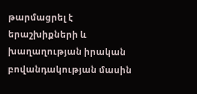թարմացրել է երաշխիքների և խաղաղության իրական բովանդակության մասին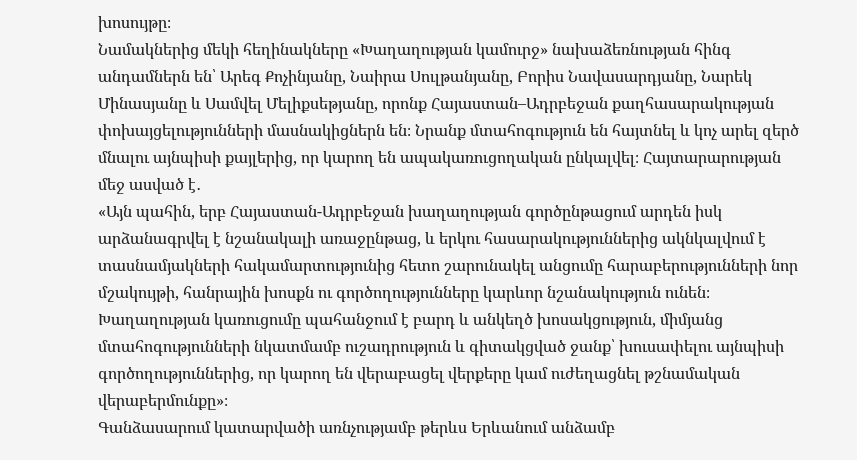խոսույթը։
Նամակներից մեկի հեղինակները «Խաղաղության կամուրջ» նախաձեռնության հինգ անդամներն են՝ Արեգ Քոչինյանը, Նաիրա Սուլթանյանը, Բորիս Նավասարդյանը, Նարեկ Մինասյանը և Սամվել Մելիքսեթյանը, որոնք Հայաստան–Ադրբեջան քաղհասարակության փոխայցելությունների մասնակիցներն են։ Նրանք մտահոգություն են հայտնել և կոչ արել զերծ մնալու այնպիսի քայլերից, որ կարող են ապակառուցողական ընկալվել։ Հայտարարության մեջ ասված է․
«Այն պահին, երբ Հայաստան-Ադրբեջան խաղաղության գործընթացում արդեն իսկ արձանագրվել է նշանակալի առաջընթաց, և երկու հասարակություններից ակնկալվում է տասնամյակների հակամարտությունից հետո շարունակել անցումը հարաբերությունների նոր մշակույթի, հանրային խոսքն ու գործողությունները կարևոր նշանակություն ունեն։ Խաղաղության կառուցումը պահանջում է բարդ և անկեղծ խոսակցություն, միմյանց մտահոգությունների նկատմամբ ուշադրություն և գիտակցված ջանք՝ խուսափելու այնպիսի գործողություններից, որ կարող են վերաբացել վերքերը կամ ուժեղացնել թշնամական վերաբերմունքը»։
Գանձասարում կատարվածի առնչությամբ թերևս Երևանում անձամբ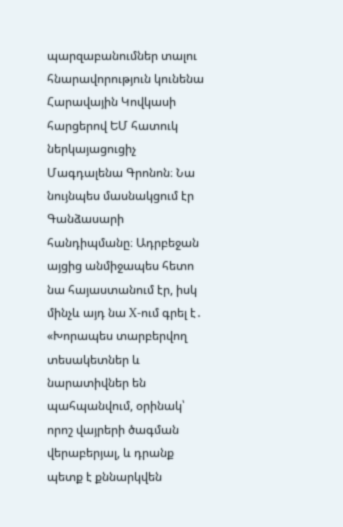պարզաբանումներ տալու հնարավորություն կունենա Հարավային Կովկասի հարցերով ԵՄ հատուկ ներկայացուցիչ Մագդալենա Գրոնոն։ Նա նույնպես մասնակցում էր Գանձասարի հանդիպմանը։ Ադրբեջան այցից անմիջապես հետո նա հայաստանում էր, իսկ մինչև այդ նա X-ում գրել է․
«Խորապես տարբերվող տեսակետներ և նարատիվներ են պահպանվում, օրինակ՝ որոշ վայրերի ծագման վերաբերյալ, և դրանք պետք է քննարկվեն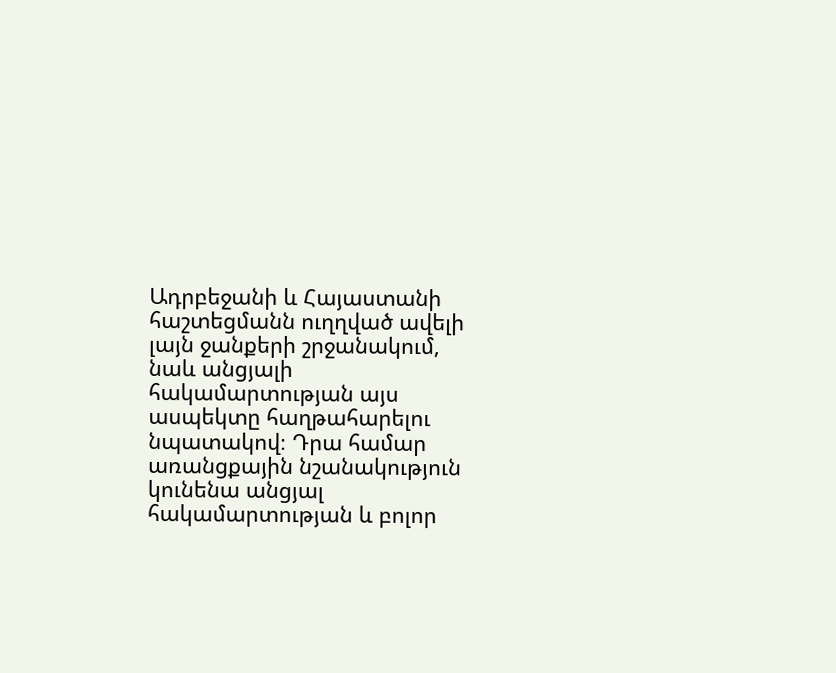Ադրբեջանի և Հայաստանի հաշտեցմանն ուղղված ավելի լայն ջանքերի շրջանակում, նաև անցյալի հակամարտության այս ասպեկտը հաղթահարելու նպատակով։ Դրա համար առանցքային նշանակություն կունենա անցյալ հակամարտության և բոլոր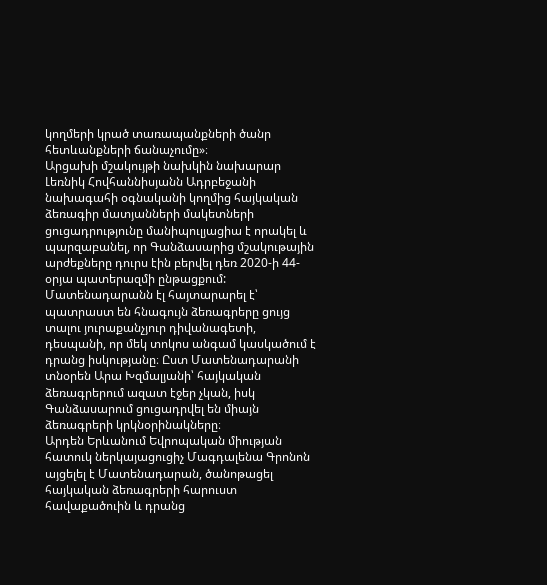կողմերի կրած տառապանքների ծանր հետևանքների ճանաչումը»։
Արցախի մշակույթի նախկին նախարար Լեռնիկ Հովհաննիսյանն Ադրբեջանի նախագահի օգնականի կողմից հայկական ձեռագիր մատյանների մակետների ցուցադրությունը մանիպուլյացիա է որակել և պարզաբանել, որ Գանձասարից մշակութային արժեքները դուրս էին բերվել դեռ 2020-ի 44-օրյա պատերազմի ընթացքում:
Մատենադարանն էլ հայտարարել է՝ պատրաստ են հնագույն ձեռագրերը ցույց տալու յուրաքանչյուր դիվանագետի, դեսպանի, որ մեկ տոկոս անգամ կասկածում է դրանց իսկությանը։ Ըստ Մատենադարանի տնօրեն Արա Խզմալյանի՝ հայկական ձեռագրերում ազատ էջեր չկան, իսկ Գանձասարում ցուցադրվել են միայն ձեռագրերի կրկնօրինակները։
Արդեն Երևանում Եվրոպական միության հատուկ ներկայացուցիչ Մագդալենա Գրոնոն այցելել է Մատենադարան, ծանոթացել հայկական ձեռագրերի հարուստ հավաքածուին և դրանց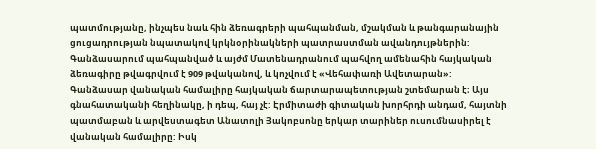պատմությանը, ինչպես նաև հին ձեռագրերի պահպանման, մշակման և թանգարանային ցուցադրության նպատակով կրկնօրինակների պատրաստման ավանդույթներին: Գանձասարում պահպանված և այժմ Մատենադրանում պահվող ամենահին հայկական ձեռագիրը թվագրվում է 909 թվականով, և կոչվում է «Վեհափառի Ավետարան»:
Գանձասար վանական համալիրը հայկական ճարտարապետության շտեմարան է։ Այս գնահատականի հեղինակը, ի դեպ, հայ չէ: Էրմիտաժի գիտական խորհրդի անդամ, հայտնի պատմաբան և արվեստագետ Անատոլի Յակոբսոնը երկար տարիներ ուսումնասիրել է վանական համալիրը: Իսկ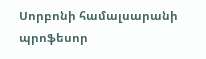Սորբոնի համալսարանի պրոֆեսոր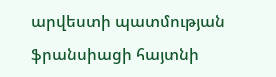արվեստի պատմության ֆրանսիացի հայտնի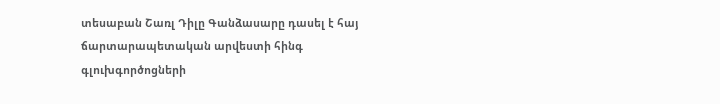տեսաբան Շառլ Դիլը Գանձասարը դասել է հայ ճարտարապետական արվեստի հինգ գլուխգործոցների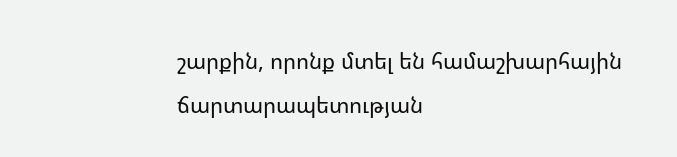շարքին, որոնք մտել են համաշխարհային ճարտարապետության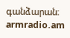գանձարան։
armradio.am